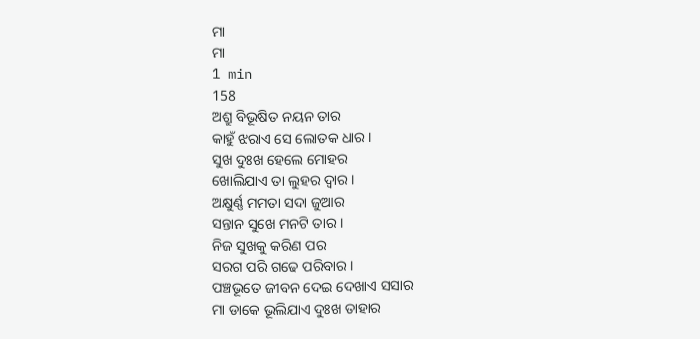ମା
ମା
1 min
158
ଅଶ୍ରୁ ବିଭୂଷିତ ନୟନ ତାର
କାହୁଁ ଝରାଏ ସେ ଲୋତକ ଧାର ।
ସୁଖ ଦୁଃଖ ହେଲେ ମୋହର
ଖୋଲିଯାଏ ତା ଲୁହର ଦ୍ବାର ।
ଅକ୍ଷୁର୍ଣ୍ଣ ମମତା ସଦା ଜୁଆର
ସନ୍ତାନ ସୁଖେ ମନଟି ତାର ।
ନିଜ ସୁଖକୁ କରିଣ ପର
ସରଗ ପରି ଗଢେ ପରିବାର ।
ପଞ୍ଚଭୂତେ ଜୀବନ ଦେଇ ଦେଖାଏ ସସାର
ମା ଡାକେ ଭୂଲିଯାଏ ଦୁଃଖ ତାହାର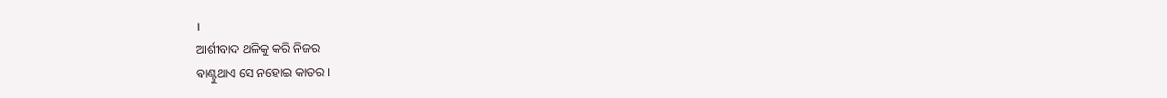।
ଆର୍ଶୀବାଦ ଥଳିକୁ କରି ନିଜର
ଵାଣ୍ଟୁଥାଏ ସେ ନହୋଇ କାତର ।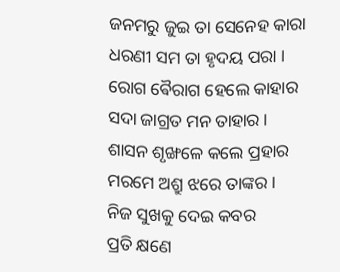ଜନମରୁ ଜୁଇ ତା ସେନେହ କାରା
ଧରଣୀ ସମ ତା ହୃଦୟ ପରା ।
ରୋଗ ଵୈରାଗ ହେଲେ କାହାର
ସଦା ଜାଗ୍ରତ ମନ ତାହାର ।
ଶାସନ ଶୃଙ୍ଖଳେ କଲେ ପ୍ରହାର
ମରମେ ଅଶ୍ରୁ ଝରେ ତାଙ୍କର ।
ନିଜ ସୁଖକୁ ଦେଇ କବର
ପ୍ରତି କ୍ଷଣେ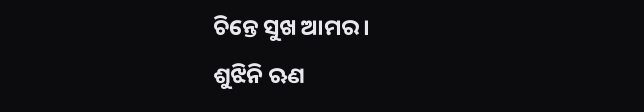ଚିନ୍ତେ ସୁଖ ଆମର ।
ଶୁଝିନି ଋଣ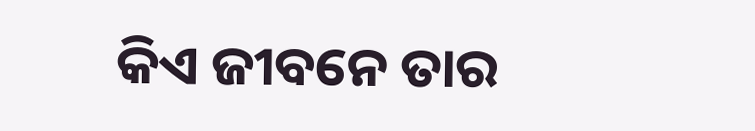କିଏ ଜୀବନେ ତାର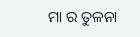ମା ର ତୁଳନା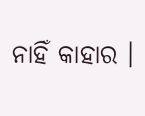ନାହିଁ କାହାର ।